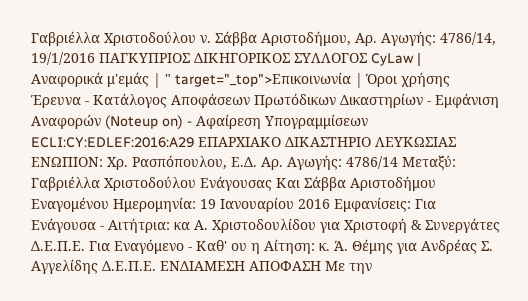Γαβριέλλα Χριστοδούλου ν. Σάββα Αριστοδήμου, Αρ. Αγωγής: 4786/14, 19/1/2016 ΠΑΓΚΥΠΡΙΟΣ ΔΙΚΗΓΟΡΙΚΟΣ ΣΥΛΛΟΓΟΣ CyLaw | Αναφορικά μ'εμάς | " target="_top">Επικοινωνία | Όροι χρήσης Έρευνα - Κατάλογος Αποφάσεων Πρωτόδικων Δικαστηρίων - Εμφάνιση Αναφορών (Noteup on) - Αφαίρεση Υπογραμμίσεων ECLI:CY:EDLEF:2016:A29 ΕΠΑΡΧΙΑΚΟ ΔΙΚΑΣΤΗΡΙΟ ΛΕΥΚΩΣΙΑΣ ΕΝΩΠΙΟΝ: Χρ. Ρασπόπουλου, Ε.Δ. Αρ. Αγωγής: 4786/14 Μεταξύ: Γαβριέλλα Χριστοδούλου Ενάγουσας Και Σάββα Αριστοδήμου Εναγομένου Ημερομηνία: 19 Ιανουαρίου 2016 Εμφανίσεις: Για Ενάγουσα - Αιτήτρια: κα Α. Χριστοδουλίδου για Χριστοφή & Συνεργάτες Δ.Ε.Π.Ε. Για Εναγόμενο - Καθ' ου η Αίτηση: κ. Ά. Θέμης για Ανδρέας Σ. Αγγελίδης Δ.Ε.Π.Ε. ΕΝΔΙΑΜΕΣΗ ΑΠΟΦΑΣΗ Με την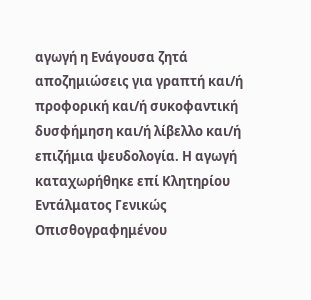αγωγή η Ενάγουσα ζητά αποζημιώσεις για γραπτή και/ή προφορική και/ή συκοφαντική δυσφήμηση και/ή λίβελλο και/ή επιζήμια ψευδολογία. Η αγωγή καταχωρήθηκε επί Κλητηρίου Εντάλματος Γενικώς Οπισθογραφημένου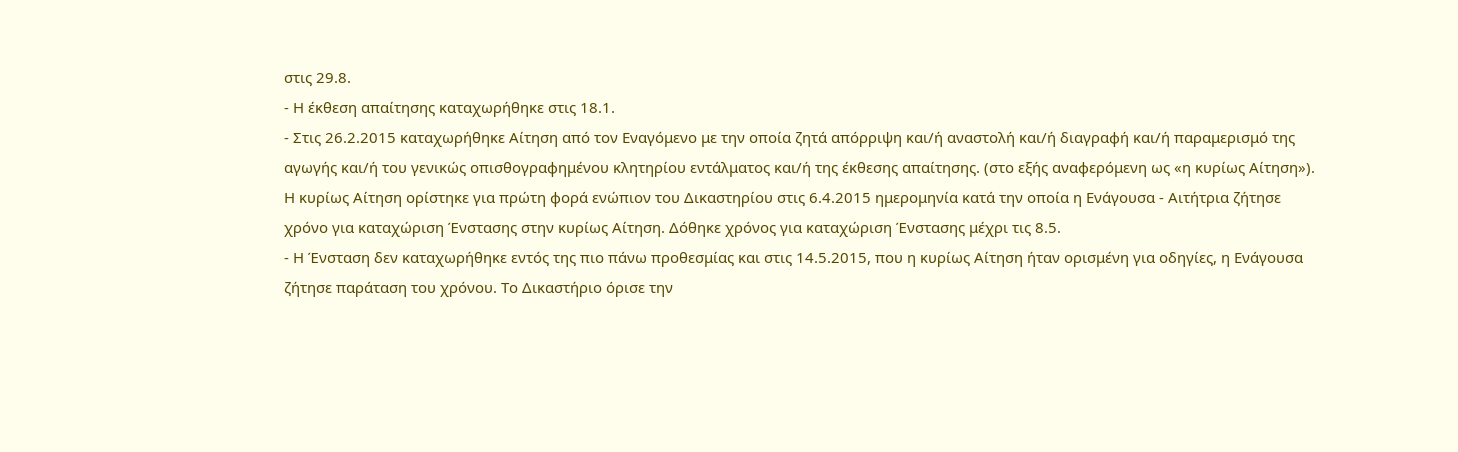στις 29.8.
- Η έκθεση απαίτησης καταχωρήθηκε στις 18.1.
- Στις 26.2.2015 καταχωρήθηκε Αίτηση από τον Εναγόμενο με την οποία ζητά απόρριψη και/ή αναστολή και/ή διαγραφή και/ή παραμερισμό της αγωγής και/ή του γενικώς οπισθογραφημένου κλητηρίου εντάλματος και/ή της έκθεσης απαίτησης. (στο εξής αναφερόμενη ως «η κυρίως Αίτηση»). Η κυρίως Αίτηση ορίστηκε για πρώτη φορά ενώπιον του Δικαστηρίου στις 6.4.2015 ημερομηνία κατά την οποία η Ενάγουσα - Αιτήτρια ζήτησε χρόνο για καταχώριση Ένστασης στην κυρίως Αίτηση. Δόθηκε χρόνος για καταχώριση Ένστασης μέχρι τις 8.5.
- Η Ένσταση δεν καταχωρήθηκε εντός της πιο πάνω προθεσμίας και στις 14.5.2015, που η κυρίως Αίτηση ήταν ορισμένη για οδηγίες, η Ενάγουσα ζήτησε παράταση του χρόνου. Το Δικαστήριο όρισε την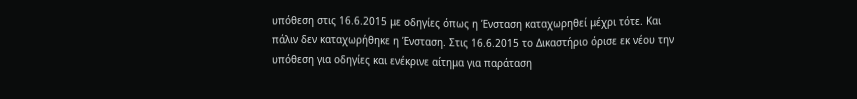υπόθεση στις 16.6.2015 με οδηγίες όπως η Ένσταση καταχωρηθεί μέχρι τότε. Και πάλιν δεν καταχωρήθηκε η Ένσταση. Στις 16.6.2015 το Δικαστήριο όρισε εκ νέου την υπόθεση για οδηγίες και ενέκρινε αίτημα για παράταση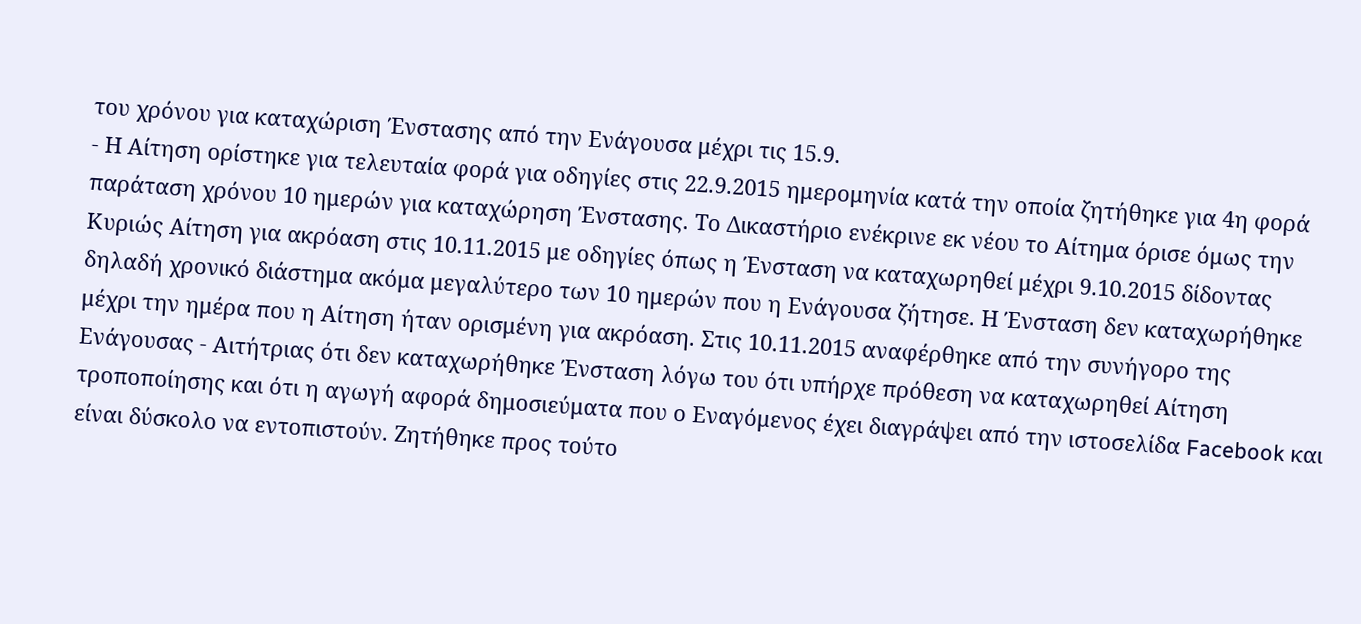του χρόνου για καταχώριση Ένστασης από την Ενάγουσα μέχρι τις 15.9.
- Η Αίτηση ορίστηκε για τελευταία φορά για οδηγίες στις 22.9.2015 ημερομηνία κατά την οποία ζητήθηκε για 4η φορά παράταση χρόνου 10 ημερών για καταχώρηση Ένστασης. Το Δικαστήριο ενέκρινε εκ νέου το Αίτημα όρισε όμως την Κυριώς Αίτηση για ακρόαση στις 10.11.2015 με οδηγίες όπως η Ένσταση να καταχωρηθεί μέχρι 9.10.2015 δίδοντας δηλαδή χρονικό διάστημα ακόμα μεγαλύτερο των 10 ημερών που η Ενάγουσα ζήτησε. Η Ένσταση δεν καταχωρήθηκε μέχρι την ημέρα που η Αίτηση ήταν ορισμένη για ακρόαση. Στις 10.11.2015 αναφέρθηκε από την συνήγορο της Ενάγουσας - Αιτήτριας ότι δεν καταχωρήθηκε Ένσταση λόγω του ότι υπήρχε πρόθεση να καταχωρηθεί Αίτηση τροποποίησης και ότι η αγωγή αφορά δημοσιεύματα που ο Εναγόμενος έχει διαγράψει από την ιστοσελίδα Facebook και είναι δύσκολο να εντοπιστούν. Ζητήθηκε προς τούτο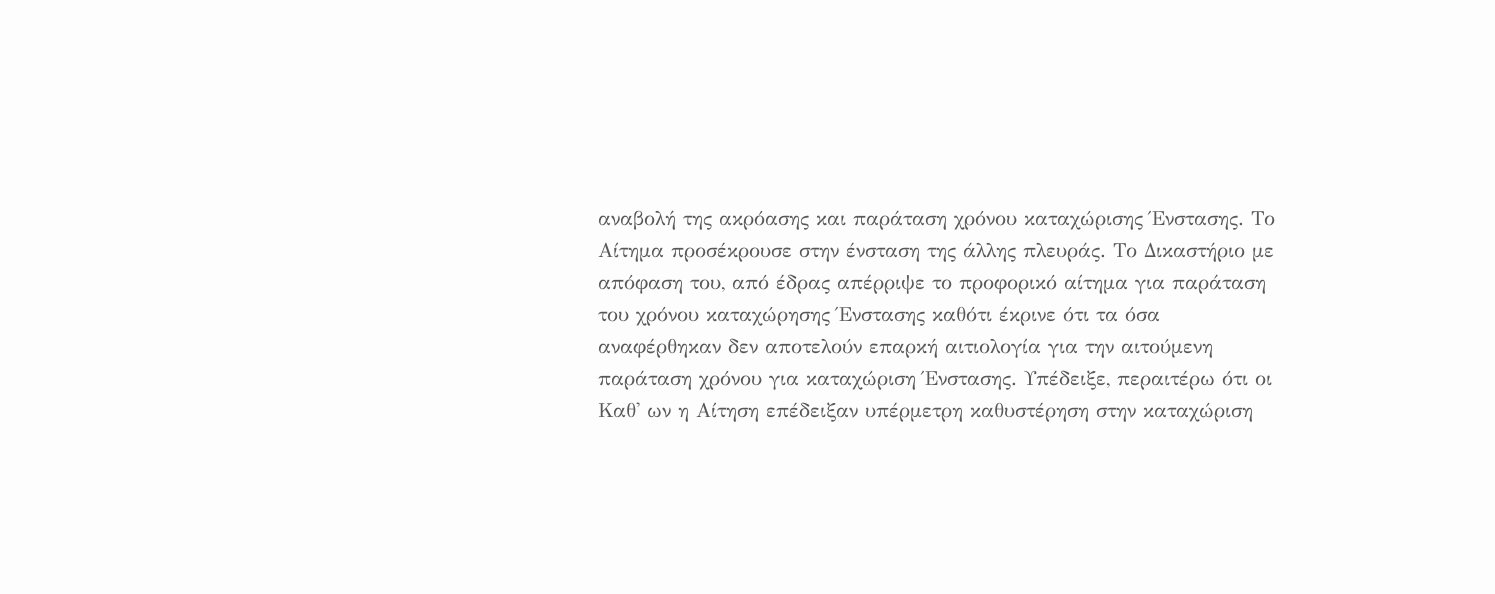αναβολή της ακρόασης και παράταση χρόνου καταχώρισης Ένστασης. Το Αίτημα προσέκρουσε στην ένσταση της άλλης πλευράς. Το Δικαστήριο με απόφαση του, από έδρας απέρριψε το προφορικό αίτημα για παράταση του χρόνου καταχώρησης Ένστασης καθότι έκρινε ότι τα όσα αναφέρθηκαν δεν αποτελούν επαρκή αιτιολογία για την αιτούμενη παράταση χρόνου για καταχώριση Ένστασης. Υπέδειξε, περαιτέρω ότι οι Καθ' ων η Αίτηση επέδειξαν υπέρμετρη καθυστέρηση στην καταχώριση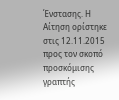Ένστασης. Η Αίτηση ορίστηκε στις 12.11.2015 προς τον σκοπό προσκόμισης γραπτής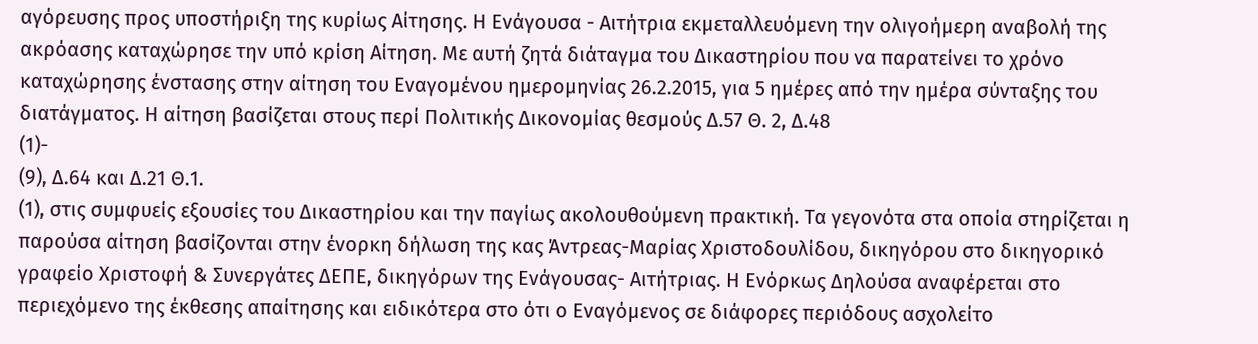αγόρευσης προς υποστήριξη της κυρίως Αίτησης. Η Ενάγουσα - Αιτήτρια εκμεταλλευόμενη την ολιγοήμερη αναβολή της ακρόασης καταχώρησε την υπό κρίση Αίτηση. Με αυτή ζητά διάταγμα του Δικαστηρίου που να παρατείνει το χρόνο καταχώρησης ένστασης στην αίτηση του Εναγομένου ημερομηνίας 26.2.2015, για 5 ημέρες από την ημέρα σύνταξης του διατάγματος. Η αίτηση βασίζεται στους περί Πολιτικής Δικονομίας θεσμούς Δ.57 Θ. 2, Δ.48
(1)-
(9), Δ.64 και Δ.21 Θ.1.
(1), στις συμφυείς εξουσίες του Δικαστηρίου και την παγίως ακολουθούμενη πρακτική. Τα γεγονότα στα οποία στηρίζεται η παρούσα αίτηση βασίζονται στην ένορκη δήλωση της κας Άντρεας-Μαρίας Χριστοδουλίδου, δικηγόρου στο δικηγορικό γραφείο Χριστοφή & Συνεργάτες ΔΕΠΕ, δικηγόρων της Ενάγουσας- Αιτήτριας. Η Ενόρκως Δηλούσα αναφέρεται στο περιεχόμενο της έκθεσης απαίτησης και ειδικότερα στο ότι ο Εναγόμενος σε διάφορες περιόδους ασχολείτο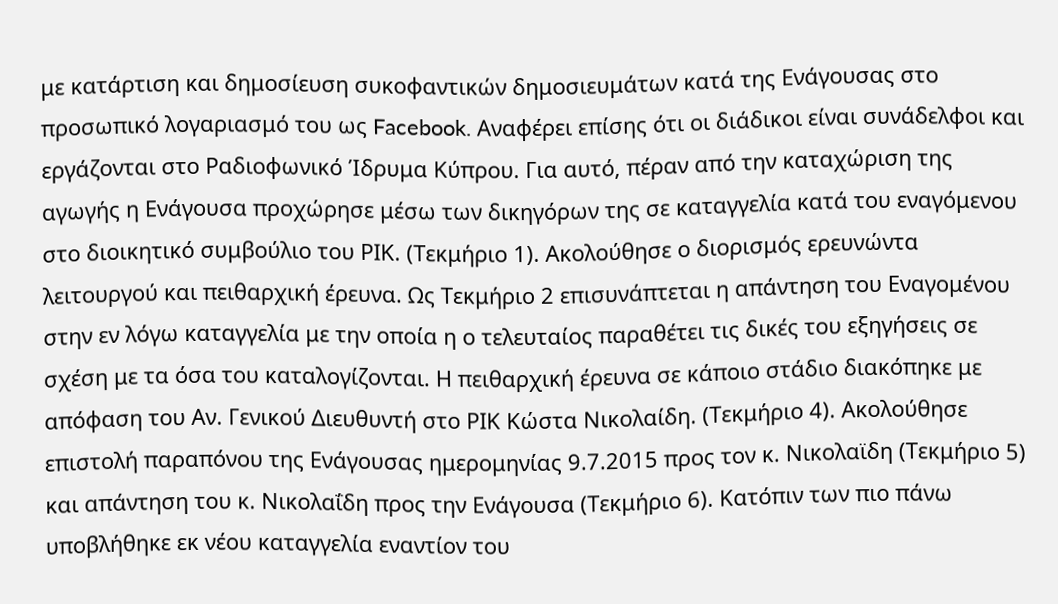με κατάρτιση και δημοσίευση συκοφαντικών δημοσιευμάτων κατά της Ενάγουσας στο προσωπικό λογαριασμό του ως Facebook. Αναφέρει επίσης ότι οι διάδικοι είναι συνάδελφοι και εργάζονται στο Ραδιοφωνικό Ίδρυμα Κύπρου. Για αυτό, πέραν από την καταχώριση της αγωγής η Ενάγουσα προχώρησε μέσω των δικηγόρων της σε καταγγελία κατά του εναγόμενου στο διοικητικό συμβούλιο του ΡΙΚ. (Τεκμήριο 1). Ακολούθησε ο διορισμός ερευνώντα λειτουργού και πειθαρχική έρευνα. Ως Τεκμήριο 2 επισυνάπτεται η απάντηση του Εναγομένου στην εν λόγω καταγγελία με την οποία η ο τελευταίος παραθέτει τις δικές του εξηγήσεις σε σχέση με τα όσα του καταλογίζονται. Η πειθαρχική έρευνα σε κάποιο στάδιο διακόπηκε με απόφαση του Αν. Γενικού Διευθυντή στο ΡΙΚ Κώστα Νικολαίδη. (Τεκμήριο 4). Ακολούθησε επιστολή παραπόνου της Ενάγουσας ημερομηνίας 9.7.2015 προς τον κ. Νικολαϊδη (Τεκμήριο 5) και απάντηση του κ. Νικολαΐδη προς την Ενάγουσα (Τεκμήριο 6). Κατόπιν των πιο πάνω υποβλήθηκε εκ νέου καταγγελία εναντίον του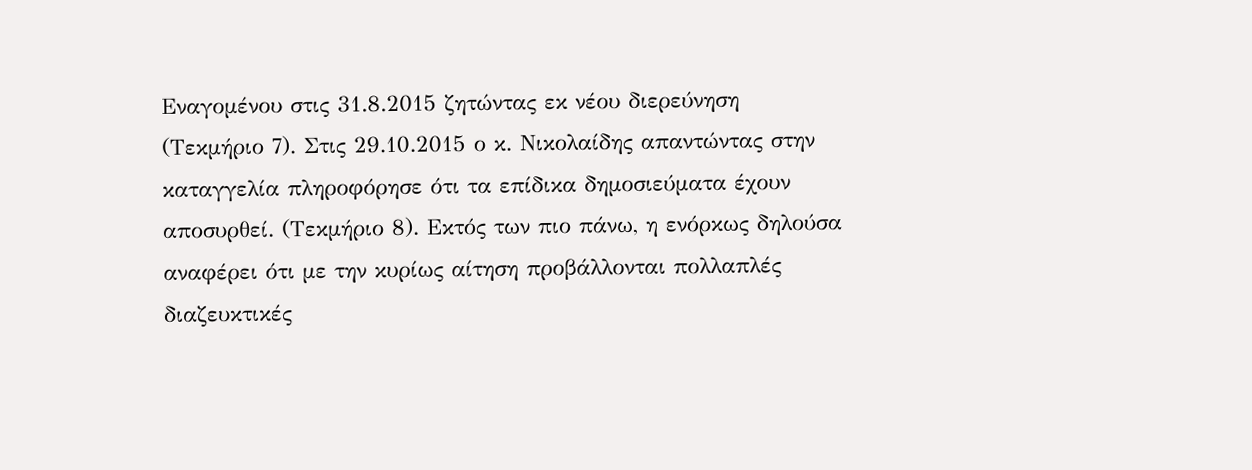Εναγομένου στις 31.8.2015 ζητώντας εκ νέου διερεύνηση (Τεκμήριο 7). Στις 29.10.2015 ο κ. Νικολαίδης απαντώντας στην καταγγελία πληροφόρησε ότι τα επίδικα δημοσιεύματα έχουν αποσυρθεί. (Τεκμήριο 8). Εκτός των πιο πάνω, η ενόρκως δηλούσα αναφέρει ότι με την κυρίως αίτηση προβάλλονται πολλαπλές διαζευκτικές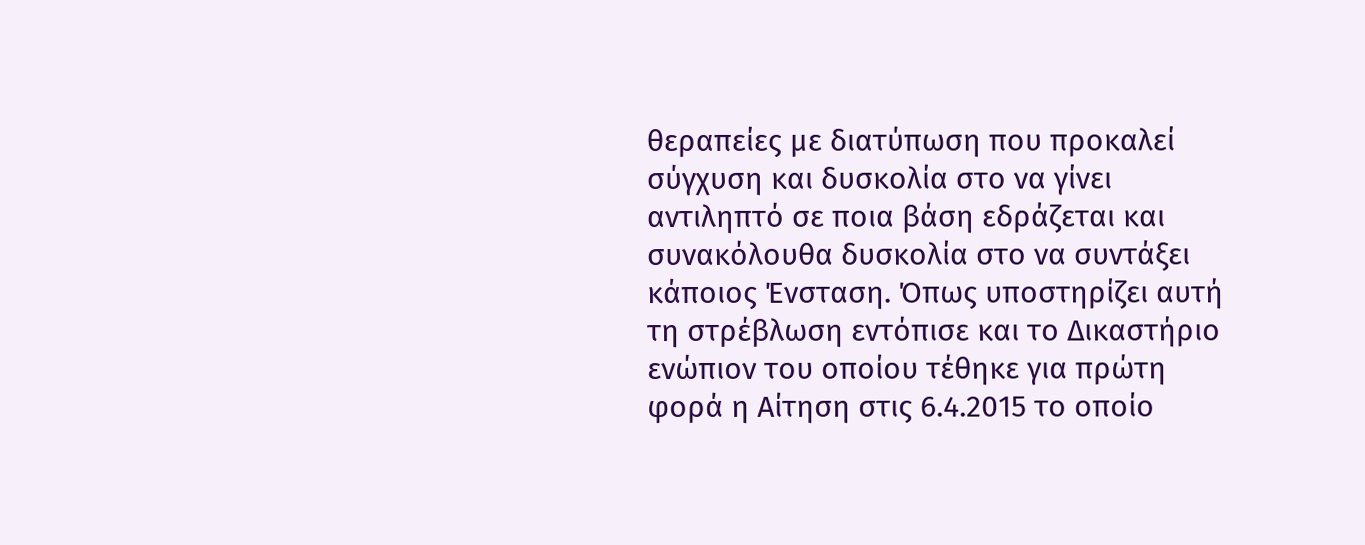θεραπείες με διατύπωση που προκαλεί σύγχυση και δυσκολία στο να γίνει αντιληπτό σε ποια βάση εδράζεται και συνακόλουθα δυσκολία στο να συντάξει κάποιος Ένσταση. Όπως υποστηρίζει αυτή τη στρέβλωση εντόπισε και το Δικαστήριο ενώπιον του οποίου τέθηκε για πρώτη φορά η Αίτηση στις 6.4.2015 το οποίο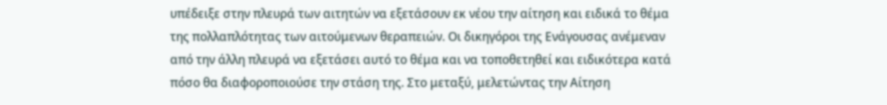υπέδειξε στην πλευρά των αιτητών να εξετάσουν εκ νέου την αίτηση και ειδικά το θέμα της πολλαπλότητας των αιτούμενων θεραπειών. Οι δικηγόροι της Ενάγουσας ανέμεναν από την άλλη πλευρά να εξετάσει αυτό το θέμα και να τοποθετηθεί και ειδικότερα κατά πόσο θα διαφοροποιούσε την στάση της. Στο μεταξύ, μελετώντας την Αίτηση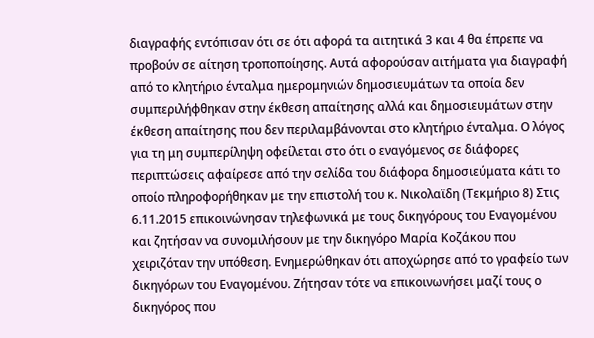διαγραφής εντόπισαν ότι σε ότι αφορά τα αιτητικά 3 και 4 θα έπρεπε να προβούν σε αίτηση τροποποίησης. Αυτά αφορούσαν αιτήματα για διαγραφή από το κλητήριο ένταλμα ημερομηνιών δημοσιευμάτων τα οποία δεν συμπεριλήφθηκαν στην έκθεση απαίτησης αλλά και δημοσιευμάτων στην έκθεση απαίτησης που δεν περιλαμβάνονται στο κλητήριο ένταλμα. Ο λόγος για τη μη συμπερίληψη οφείλεται στο ότι ο εναγόμενος σε διάφορες περιπτώσεις αφαίρεσε από την σελίδα του διάφορα δημοσιεύματα κάτι το οποίο πληροφορήθηκαν με την επιστολή του κ. Νικολαϊδη (Τεκμήριο 8) Στις 6.11.2015 επικοινώνησαν τηλεφωνικά με τους δικηγόρους του Εναγομένου και ζητήσαν να συνομιλήσουν με την δικηγόρο Μαρία Κοζάκου που χειριζόταν την υπόθεση. Ενημερώθηκαν ότι αποχώρησε από το γραφείο των δικηγόρων του Εναγομένου. Ζήτησαν τότε να επικοινωνήσει μαζί τους ο δικηγόρος που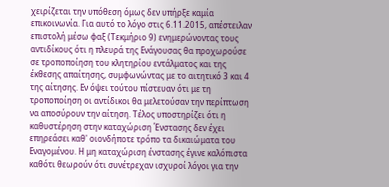χειρίζεται την υπόθεση όμως δεν υπήρξε καμία επικοινωνία. Για αυτό το λόγο στις 6.11.2015, απέστειλαν επιστολή μέσω φαξ (Τεκμήριο 9) ενημερώνοντας τους αντιδίκους ότι η πλευρά της Ενάγουσας θα προχωρούσε σε τροποποίηση του κλητηρίου εντάλματος και της έκθεσης απαίτησης, συμφωνώντας με το αιτητικό 3 και 4 της αίτησης. Εν όψει τούτου πίστευαν ότι με τη τροποποίηση οι αντίδικοι θα μελετούσαν την περίπτωση να αποσύρουν την αίτηση. Τέλος υποστηρίζει ότι η καθυστέρηση στην καταχώριση Ένστασης δεν έχει επηρεάσει καθ' οιονδήποτε τρόπο τα δικαιώματα του Εναγομένου. Η μη καταχώριση ένστασης έγινε καλόπιστα καθότι θεωρούν ότι συνέτρεχαν ισχυροί λόγοι για την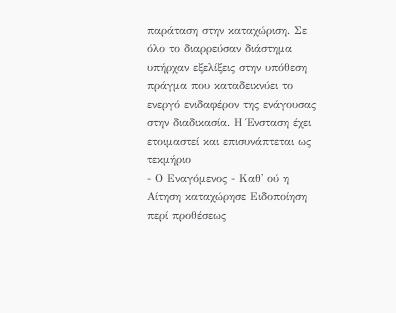παράταση στην καταχώριση. Σε όλο το διαρρεύσαν διάστημα υπήρχαν εξελίξεις στην υπόθεση πράγμα που καταδεικνύει το ενεργό ενιδαφέρον της ενάγουσας στην διαδικασία. Η Ένσταση έχει ετοιμαστεί και επισυνάπτεται ως τεκμήριο
- Ο Εναγόμενος - Καθ' ού η Αίτηση καταχώρησε Ειδοποίηση περί προθέσεως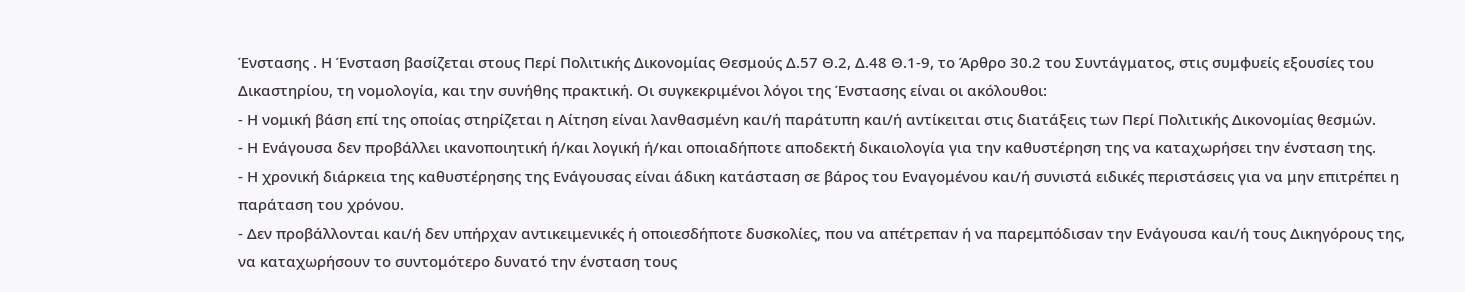Ένστασης . Η Ένσταση βασίζεται στους Περί Πολιτικής Δικονομίας Θεσμούς Δ.57 Θ.2, Δ.48 Θ.1-9, το Άρθρο 30.2 του Συντάγματος, στις συμφυείς εξουσίες του Δικαστηρίου, τη νομολογία, και την συνήθης πρακτική. Οι συγκεκριμένοι λόγοι της Ένστασης είναι οι ακόλουθοι:
- Η νομική βάση επί της οποίας στηρίζεται η Αίτηση είναι λανθασμένη και/ή παράτυπη και/ή αντίκειται στις διατάξεις των Περί Πολιτικής Δικονομίας θεσμών.
- Η Ενάγουσα δεν προβάλλει ικανοποιητική ή/και λογική ή/και οποιαδήποτε αποδεκτή δικαιολογία για την καθυστέρηση της να καταχωρήσει την ένσταση της.
- Η χρονική διάρκεια της καθυστέρησης της Ενάγουσας είναι άδικη κατάσταση σε βάρος του Εναγομένου και/ή συνιστά ειδικές περιστάσεις για να μην επιτρέπει η παράταση του χρόνου.
- Δεν προβάλλονται και/ή δεν υπήρχαν αντικειμενικές ή οποιεσδήποτε δυσκολίες, που να απέτρεπαν ή να παρεμπόδισαν την Ενάγουσα και/ή τους Δικηγόρους της, να καταχωρήσουν το συντομότερο δυνατό την ένσταση τους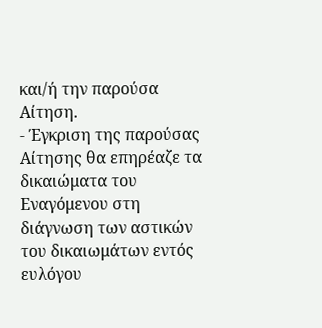και/ή την παρούσα Αίτηση.
- Έγκριση της παρούσας Αίτησης θα επηρέαζε τα δικαιώματα του Εναγόμενου στη διάγνωση των αστικών του δικαιωμάτων εντός ευλόγου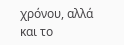χρόνου, αλλά και το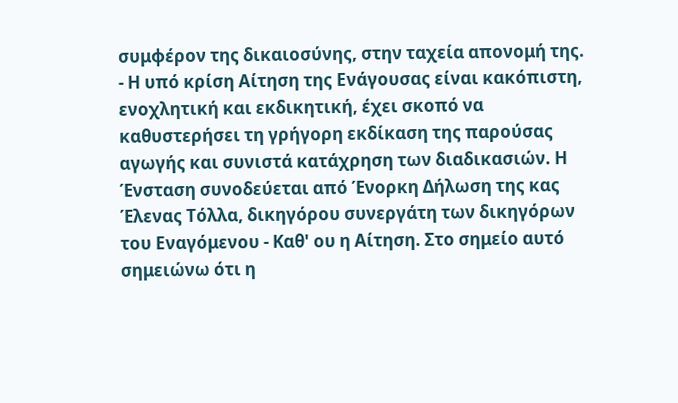συμφέρον της δικαιοσύνης, στην ταχεία απονομή της.
- Η υπό κρίση Αίτηση της Ενάγουσας είναι κακόπιστη, ενοχλητική και εκδικητική, έχει σκοπό να καθυστερήσει τη γρήγορη εκδίκαση της παρούσας αγωγής και συνιστά κατάχρηση των διαδικασιών. Η Ένσταση συνοδεύεται από Ένορκη Δήλωση της κας Έλενας Τόλλα, δικηγόρου συνεργάτη των δικηγόρων του Εναγόμενου - Καθ' ου η Αίτηση. Στο σημείο αυτό σημειώνω ότι η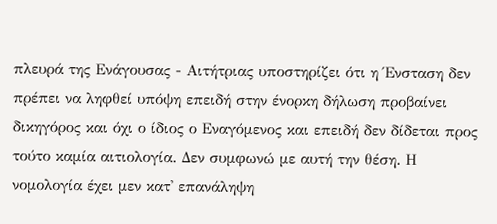πλευρά της Ενάγουσας - Αιτήτριας υποστηρίζει ότι η Ένσταση δεν πρέπει να ληφθεί υπόψη επειδή στην ένορκη δήλωση προβαίνει δικηγόρος και όχι ο ίδιος ο Εναγόμενος και επειδή δεν δίδεται προς τούτο καμία αιτιολογία. Δεν συμφωνώ με αυτή την θέση. Η νομολογία έχει μεν κατ' επανάληψη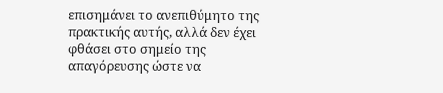επισημάνει το ανεπιθύμητο της πρακτικής αυτής, αλλά δεν έχει φθάσει στο σημείο της απαγόρευσης ώστε να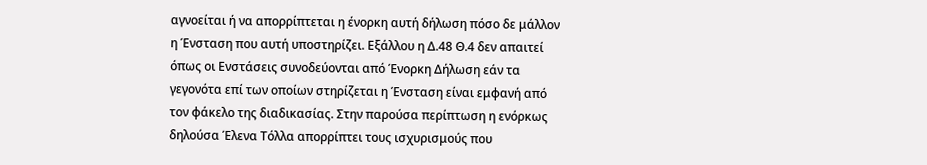αγνοείται ή να απορρίπτεται η ένορκη αυτή δήλωση πόσο δε μάλλον η Ένσταση που αυτή υποστηρίζει. Εξάλλου η Δ.48 Θ.4 δεν απαιτεί όπως οι Ενστάσεις συνοδεύονται από Ένορκη Δήλωση εάν τα γεγονότα επί των οποίων στηρίζεται η Ένσταση είναι εμφανή από τον φάκελο της διαδικασίας. Στην παρούσα περίπτωση η ενόρκως δηλούσα Έλενα Τόλλα απορρίπτει τους ισχυρισμούς που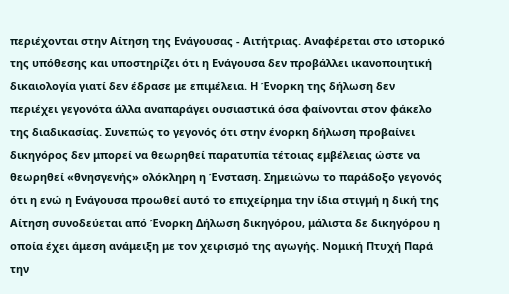περιέχονται στην Αίτηση της Ενάγουσας - Αιτήτριας. Αναφέρεται στο ιστορικό της υπόθεσης και υποστηρίζει ότι η Ενάγουσα δεν προβάλλει ικανοποιητική δικαιολογία γιατί δεν έδρασε με επιμέλεια. Η Ένορκη της δήλωση δεν περιέχει γεγονότα άλλα αναπαράγει ουσιαστικά όσα φαίνονται στον φάκελο της διαδικασίας. Συνεπώς το γεγονός ότι στην ένορκη δήλωση προβαίνει δικηγόρος δεν μπορεί να θεωρηθεί παρατυπία τέτοιας εμβέλειας ώστε να θεωρηθεί «θνησγενής» ολόκληρη η Ένσταση. Σημειώνω το παράδοξο γεγονός ότι η ενώ η Ενάγουσα προωθεί αυτό το επιχείρημα την ίδια στιγμή η δική της Αίτηση συνοδεύεται από Ένορκη Δήλωση δικηγόρου, μάλιστα δε δικηγόρου η οποία έχει άμεση ανάμειξη με τον χειρισμό της αγωγής. Νομική Πτυχή Παρά την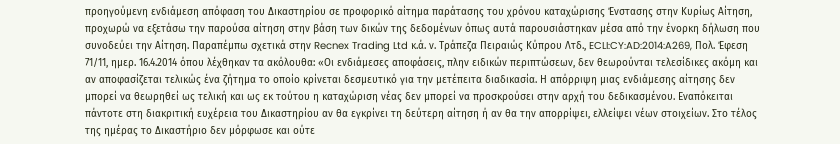προηγούμενη ενδιάμεση απόφαση του Δικαστηρίου σε προφορικό αίτημα παράτασης του χρόνου καταχώρισης Ένστασης στην Κυρίως Αίτηση, προχωρώ να εξετάσω την παρούσα αίτηση στην βάση των δικών της δεδομένων όπως αυτά παρουσιάστηκαν μέσα από την ένορκη δήλωση που συνοδεύει την Αίτηση. Παραπέμπω σχετικά στην Recnex Trading Ltd κ.ά. ν. Τράπεζα Πειραιώς Κύπρου Λτδ., ECLI:CY:AD:2014:A269, Πολ. Έφεση 71/11, ημερ. 16.4.2014 όπου λέχθηκαν τα ακόλουθα: «Οι ενδιάμεσες αποφάσεις, πλην ειδικών περιπτώσεων, δεν θεωρούνται τελεσίδικες ακόμη και αν αποφασίζεται τελικώς ένα ζήτημα το οποίο κρίνεται δεσμευτικό για την μετέπειτα διαδικασία. Η απόρριψη μιας ενδιάμεσης αίτησης δεν μπορεί να θεωρηθεί ως τελική και ως εκ τούτου η καταχώριση νέας δεν μπορεί να προσκρούσει στην αρχή του δεδικασμένου. Εναπόκειται πάντοτε στη διακριτική ευχέρεια του Δικαστηρίου αν θα εγκρίνει τη δεύτερη αίτηση ή αν θα την απορρίψει, ελλείψει νέων στοιχείων. Στο τέλος της ημέρας το Δικαστήριο δεν μόρφωσε και ούτε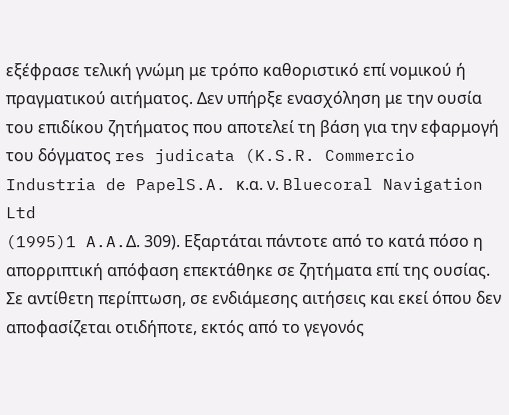εξέφρασε τελική γνώμη με τρόπο καθοριστικό επί νομικού ή πραγματικού αιτήματος. Δεν υπήρξε ενασχόληση με την ουσία του επιδίκου ζητήματος που αποτελεί τη βάση για την εφαρμογή του δόγματος res judicata (K.S.R. Commercio Industria de PapelS.A. κ.α. ν. Bluecoral Navigation Ltd
(1995)1 A.A.Δ. 309). Εξαρτάται πάντοτε από το κατά πόσο η απορριπτική απόφαση επεκτάθηκε σε ζητήματα επί της ουσίας. Σε αντίθετη περίπτωση, σε ενδιάμεσης αιτήσεις και εκεί όπου δεν αποφασίζεται οτιδήποτε, εκτός από το γεγονός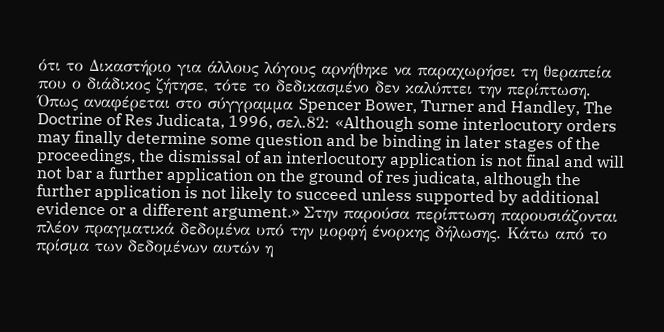ότι το Δικαστήριο για άλλους λόγους αρνήθηκε να παραχωρήσει τη θεραπεία που ο διάδικος ζήτησε, τότε το δεδικασμένο δεν καλύπτει την περίπτωση. Όπως αναφέρεται στο σύγγραμμα Spencer Bower, Turner and Handley, The Doctrine of Res Judicata, 1996, σελ.82: «Although some interlocutory orders may finally determine some question and be binding in later stages of the proceedings, the dismissal of an interlocutory application is not final and will not bar a further application on the ground of res judicata, although the further application is not likely to succeed unless supported by additional evidence or a different argument.» Στην παρούσα περίπτωση παρουσιάζονται πλέον πραγματικά δεδομένα υπό την μορφή ένορκης δήλωσης. Κάτω από το πρίσμα των δεδομένων αυτών η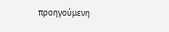προηγούμενη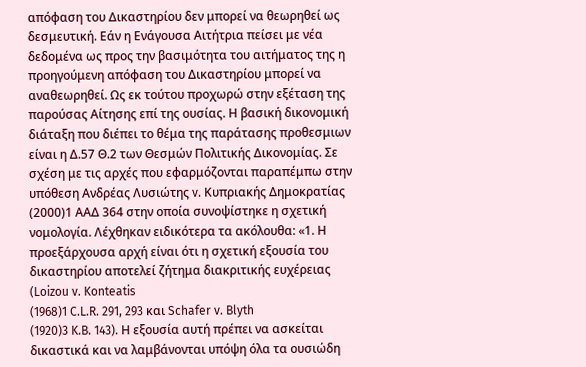απόφαση του Δικαστηρίου δεν μπορεί να θεωρηθεί ως δεσμευτική. Εάν η Ενάγουσα Αιτήτρια πείσει με νέα δεδομένα ως προς την βασιμότητα του αιτήματος της η προηγούμενη απόφαση του Δικαστηρίου μπορεί να αναθεωρηθεί. Ως εκ τούτου προχωρώ στην εξέταση της παρούσας Αίτησης επί της ουσίας. Η βασική δικονομική διάταξη που διέπει το θέμα της παράτασης προθεσμιων είναι η Δ.57 Θ.2 των Θεσμών Πολιτικής Δικονομίας. Σε σχέση με τις αρχές που εφαρμόζονται παραπέμπω στην υπόθεση Ανδρέας Λυσιώτης v. Κυπριακής Δημοκρατίας
(2000)1 ΑΑΔ 364 στην οποία συνοψίστηκε η σχετική νομολογία. Λέχθηκαν ειδικότερα τα ακόλουθα: «1. Η προεξάρχουσα αρχή είναι ότι η σχετική εξουσία του δικαστηρίου αποτελεί ζήτημα διακριτικής ευχέρειας (Loizou v. Konteatis
(1968)1 C.L.R. 291, 293 και Schafer v. Blyth
(1920)3 K.B. 143). Η εξουσία αυτή πρέπει να ασκείται δικαστικά και να λαμβάνονται υπόψη όλα τα ουσιώδη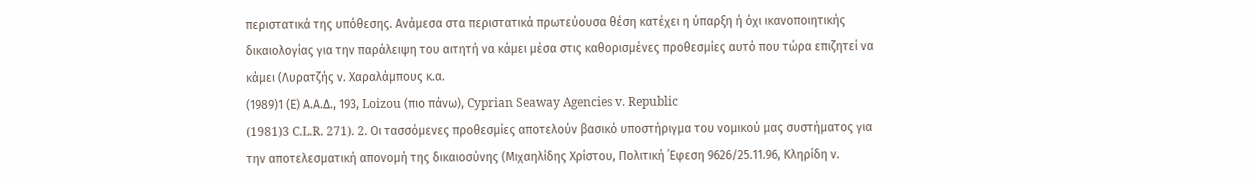περιστατικά της υπόθεσης. Ανάμεσα στα περιστατικά πρωτεύουσα θέση κατέχει η ύπαρξη ή όχι ικανοποιητικής δικαιολογίας για την παράλειψη του αιτητή να κάμει μέσα στις καθορισμένες προθεσμίες αυτό που τώρα επιζητεί να κάμει (Λυρατζής ν. Χαραλάμπους κ.α.
(1989)1 (Ε) Α.Α.Δ., 193, Loizou (πιο πάνω), Cyprian Seaway Agencies v. Republic
(1981)3 C.L.R. 271). 2. Οι τασσόμενες προθεσμίες αποτελούν βασικό υποστήριγμα του νομικού μας συστήματος για την αποτελεσματική απονομή της δικαιοσύνης (Μιχαηλίδης Χρίστου, Πολιτική ΄Εφεση 9626/25.11.96, Κληρίδη ν.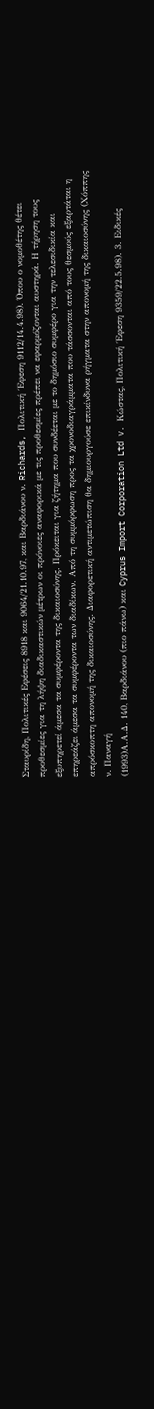Σταυρίδη, Πολιτικές Εφέσεις 8918 και 9064/21.10.97, και Βαρδιάνου ν. Richards, Πολιτική ΄Εφεση 9112/14.4.98). Όπου ο νομοθέτης θέτει προθεσμίες για τη λήψη διαδικαστικών μέτρων οι πρόνοιες αναφορικά με τις προθεσμίες πρέπει να εφαρμόζονται αυστηρά. Η τήρηση τους εξυπηρετεί άμεσα τα συμφέροντα της δικαιοσύνης. Πρόκειται για ζήτημα που συνδέεται με το δημόσιο συμφέρο για την τελεσιδικία και επηρεάζει άμεσα τα συμφέροντα των διαδίκων. Από τη συμμόρφωση προς τα χρονοδιαγράμματα που τάσσονται από τους θεσμούς εξαρτάται η απρόσκοπτη απονομή της δικαιοσύνης. Διαφορετική αντιμετώπιση θα δημιουργούσε επικίνδυνα ρήγματα στην απονομή της δικαιοσύνης (Χόππης ν. Παναγή
(1993)Α.Α.Δ. 140, Βαρδιάνου (πιο πάνω) και Cyprus Import Corporation Ltd v. Κώστας, Πολιτική ΄Εφεση 9359/22.5.98). 3. Ειδικές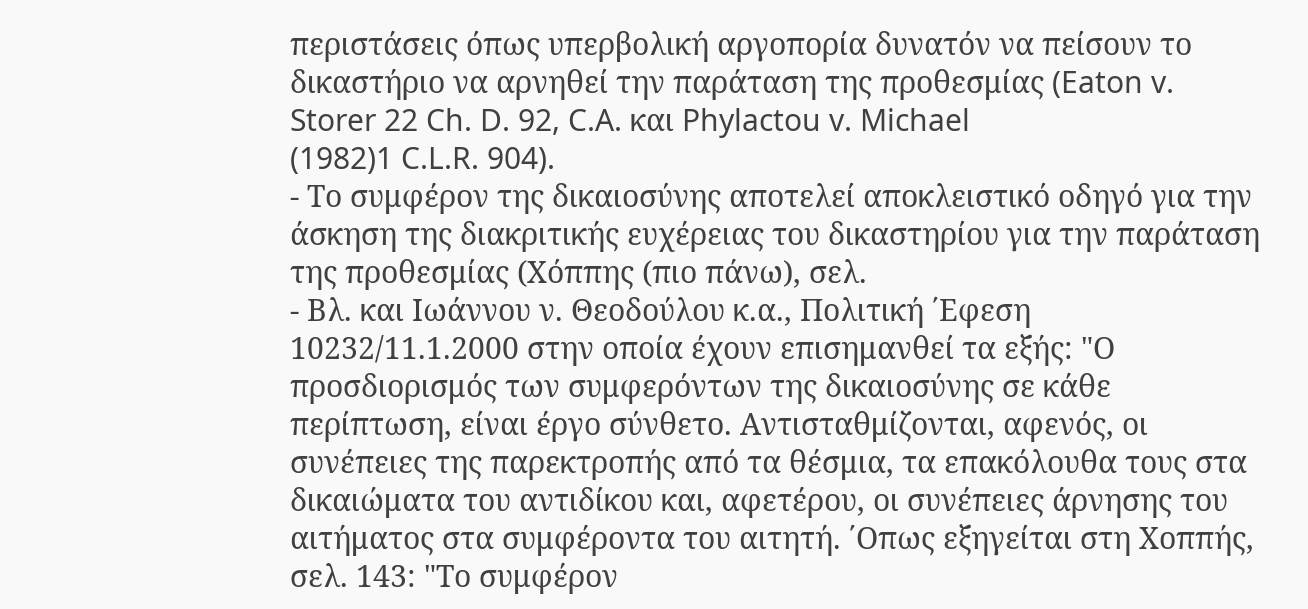περιστάσεις όπως υπερβολική αργοπορία δυνατόν να πείσουν το δικαστήριο να αρνηθεί την παράταση της προθεσμίας (Eaton v. Storer 22 Ch. D. 92, C.A. και Phylactou v. Michael
(1982)1 C.L.R. 904).
- Το συμφέρον της δικαιοσύνης αποτελεί αποκλειστικό οδηγό για την άσκηση της διακριτικής ευχέρειας του δικαστηρίου για την παράταση της προθεσμίας (Χόππης (πιο πάνω), σελ.
- Βλ. και Ιωάννου ν. Θεοδούλου κ.α., Πολιτική ΄Εφεση 10232/11.1.2000 στην οποία έχουν επισημανθεί τα εξής: "Ο προσδιορισμός των συμφερόντων της δικαιοσύνης σε κάθε περίπτωση, είναι έργο σύνθετο. Αντισταθμίζονται, αφενός, οι συνέπειες της παρεκτροπής από τα θέσμια, τα επακόλουθα τους στα δικαιώματα του αντιδίκου και, αφετέρου, οι συνέπειες άρνησης του αιτήματος στα συμφέροντα του αιτητή. ΄Οπως εξηγείται στη Χοππής, σελ. 143: "Το συμφέρον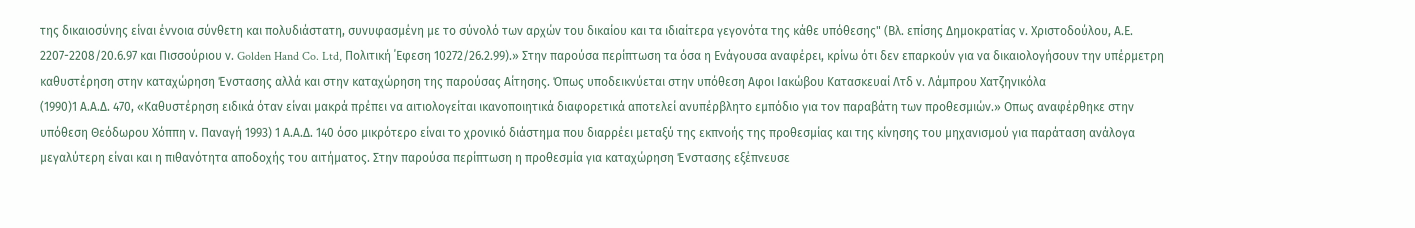της δικαιοσύνης είναι έννοια σύνθετη και πολυδιάστατη, συνυφασμένη με το σύνολό των αρχών του δικαίου και τα ιδιαίτερα γεγονότα της κάθε υπόθεσης" (Βλ. επίσης Δημοκρατίας ν. Χριστοδούλου, Α.Ε. 2207-2208/20.6.97 και Πισσούριου ν. Golden Hand Co. Ltd, Πολιτική ΄Εφεση 10272/26.2.99).» Στην παρούσα περίπτωση τα όσα η Ενάγουσα αναφέρει, κρίνω ότι δεν επαρκούν για να δικαιολογήσουν την υπέρμετρη καθυστέρηση στην καταχώρηση Ένστασης αλλά και στην καταχώρηση της παρούσας Αίτησης. Όπως υποδεικνύεται στην υπόθεση Αφοι Ιακώβου Κατασκευαί Λτδ ν. Λάμπρου Χατζηνικόλα
(1990)1 Α.Α.Δ. 470, «Καθυστέρηση ειδικά όταν είναι μακρά πρέπει να αιτιολογείται ικανοποιητικά διαφορετικά αποτελεί ανυπέρβλητο εμπόδιο για τον παραβάτη των προθεσμιών.» Οπως αναφέρθηκε στην υπόθεση Θεόδωρου Χόππη ν. Παναγή 1993) 1 Α.Α.Δ. 140 όσο μικρότερο είναι το χρονικό διάστημα που διαρρέει μεταξύ της εκπνοής της προθεσμίας και της κίνησης του μηχανισμού για παράταση ανάλογα μεγαλύτερη είναι και η πιθανότητα αποδοχής του αιτήματος. Στην παρούσα περίπτωση η προθεσμία για καταχώρηση Ένστασης εξέπνευσε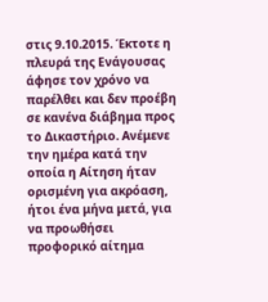στις 9.10.2015. Έκτοτε η πλευρά της Ενάγουσας άφησε τον χρόνο να παρέλθει και δεν προέβη σε κανένα διάβημα προς το Δικαστήριο. Ανέμενε την ημέρα κατά την οποία η Αίτηση ήταν ορισμένη για ακρόαση, ήτοι ένα μήνα μετά, για να προωθήσει προφορικό αίτημα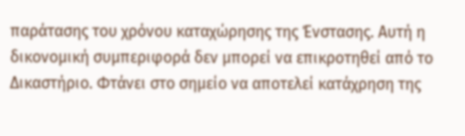παράτασης του χρόνου καταχώρησης της Ένστασης. Αυτή η δικονομική συμπεριφορά δεν μπορεί να επικροτηθεί από το Δικαστήριο. Φτάνει στο σημείο να αποτελεί κατάχρηση της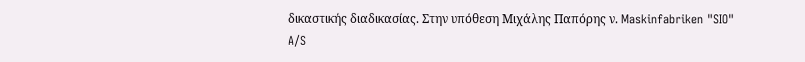δικαστικής διαδικασίας. Στην υπόθεση Μιχάλης Παπόρης ν. Maskinfabriken "SIO" A/S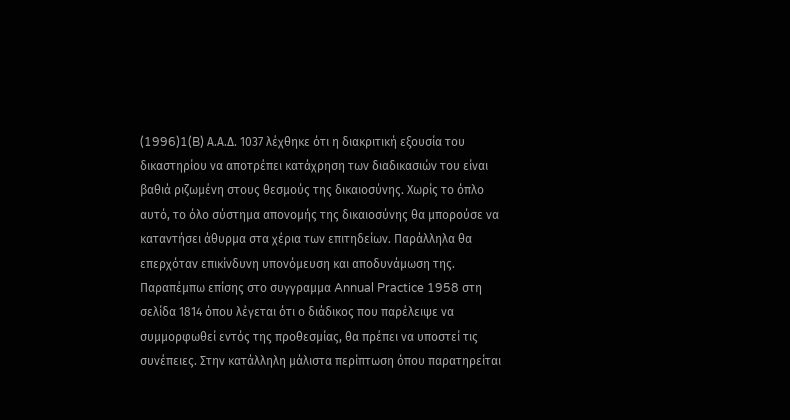(1996)1(B) Α.Α.Δ. 1037 λέχθηκε ότι η διακριτική εξουσία του δικαστηρίου να αποτρέπει κατάχρηση των διαδικασιών του είναι βαθιά ριζωμένη στους θεσμούς της δικαιοσύνης. Χωρίς το όπλο αυτό, το όλο σύστημα απονομής της δικαιοσύνης θα μπορούσε να καταντήσει άθυρμα στα χέρια των επιτηδείων. Παράλληλα θα επερχόταν επικίνδυνη υπονόμευση και αποδυνάμωση της. Παραπέμπω επίσης στο συγγραμμα Annual Practice 1958 στη σελίδα 1814 όπου λέγεται ότι ο διάδικος που παρέλειψε να συμμορφωθεί εντός της προθεσμίας, θα πρέπει να υποστεί τις συνέπειες. Στην κατάλληλη μάλιστα περίπτωση όπου παρατηρείται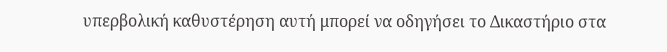υπερβολική καθυστέρηση αυτή μπορεί να οδηγήσει το Δικαστήριο στα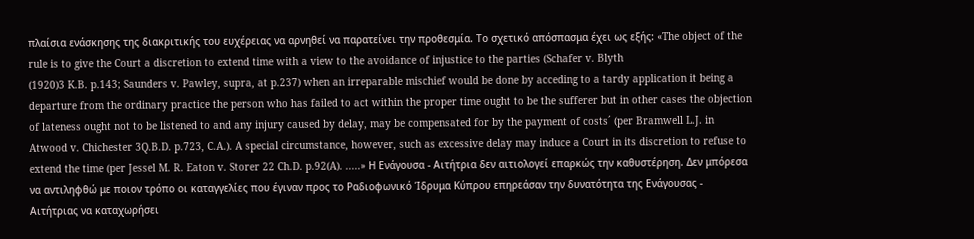πλαίσια ενάσκησης της διακριτικής του ευχέρειας να αρνηθεί να παρατείνει την προθεσμία. Το σχετικό απόσπασμα έχει ως εξής: «The object of the rule is to give the Court a discretion to extend time with a view to the avoidance of injustice to the parties (Schafer v. Blyth
(1920)3 K.B. p.143; Saunders v. Pawley, supra, at p.237) when an irreparable mischief would be done by acceding to a tardy application it being a departure from the ordinary practice the person who has failed to act within the proper time ought to be the sufferer but in other cases the objection of lateness ought not to be listened to and any injury caused by delay, may be compensated for by the payment of costs´ (per Bramwell L.J. in Atwood v. Chichester 3Q.B.D. p.723, C.A.). A special circumstance, however, such as excessive delay may induce a Court in its discretion to refuse to extend the time (per Jessel M. R. Eaton v. Storer 22 Ch.D. p.92(A). .....» Η Ενάγουσα - Αιτήτρια δεν αιτιολογεί επαρκώς την καθυστέρηση. Δεν μπόρεσα να αντιληφθώ με ποιον τρόπο οι καταγγελίες που έγιναν προς το Ραδιοφωνικό Ίδρυμα Κύπρου επηρεάσαν την δυνατότητα της Ενάγουσας - Αιτήτριας να καταχωρήσει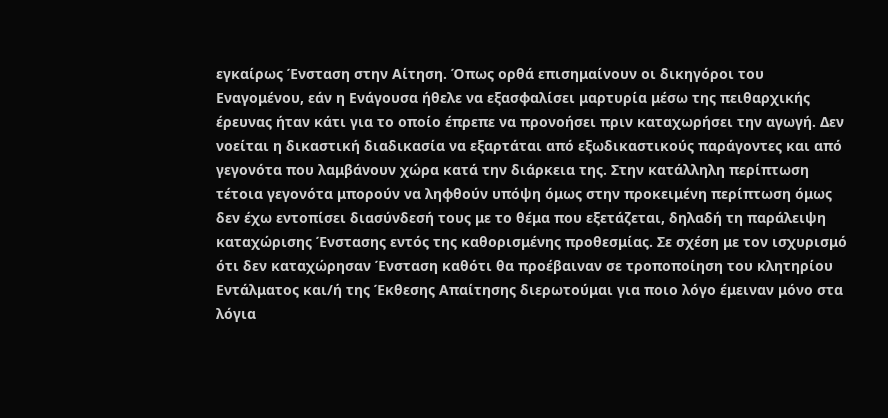εγκαίρως Ένσταση στην Αίτηση. Όπως ορθά επισημαίνουν οι δικηγόροι του Εναγομένου, εάν η Ενάγουσα ήθελε να εξασφαλίσει μαρτυρία μέσω της πειθαρχικής έρευνας ήταν κάτι για το οποίο έπρεπε να προνοήσει πριν καταχωρήσει την αγωγή. Δεν νοείται η δικαστική διαδικασία να εξαρτάται από εξωδικαστικούς παράγοντες και από γεγονότα που λαμβάνουν χώρα κατά την διάρκεια της. Στην κατάλληλη περίπτωση τέτοια γεγονότα μπορούν να ληφθούν υπόψη όμως στην προκειμένη περίπτωση όμως δεν έχω εντοπίσει διασύνδεσή τους με το θέμα που εξετάζεται, δηλαδή τη παράλειψη καταχώρισης Ένστασης εντός της καθορισμένης προθεσμίας. Σε σχέση με τον ισχυρισμό ότι δεν καταχώρησαν Ένσταση καθότι θα προέβαιναν σε τροποποίηση του κλητηρίου Εντάλματος και/ή της Έκθεσης Απαίτησης διερωτούμαι για ποιο λόγο έμειναν μόνο στα λόγια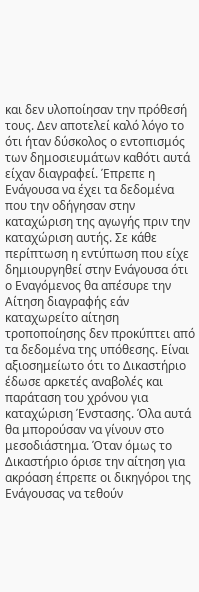και δεν υλοποίησαν την πρόθεσή τους. Δεν αποτελεί καλό λόγο το ότι ήταν δύσκολος ο εντοπισμός των δημοσιευμάτων καθότι αυτά είχαν διαγραφεί. Έπρεπε η Ενάγουσα να έχει τα δεδομένα που την οδήγησαν στην καταχώριση της αγωγής πριν την καταχώριση αυτής. Σε κάθε περίπτωση η εντύπωση που είχε δημιουργηθεί στην Ενάγουσα ότι ο Εναγόμενος θα απέσυρε την Αίτηση διαγραφής εάν καταχωρείτο αίτηση τροποποίησης δεν προκύπτει από τα δεδομένα της υπόθεσης. Είναι αξιοσημείωτο ότι το Δικαστήριο έδωσε αρκετές αναβολές και παράταση του χρόνου για καταχώριση Ένστασης. Όλα αυτά θα μπορούσαν να γίνουν στο μεσοδιάστημα. Όταν όμως το Δικαστήριο όρισε την αίτηση για ακρόαση έπρεπε οι δικηγόροι της Ενάγουσας να τεθούν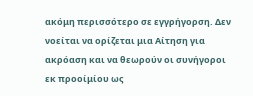ακόμη περισσότερο σε εγγρήγορση. Δεν νοείται να ορίζεται μια Αίτηση για ακρόαση και να θεωρούν οι συνήγοροι εκ προοίμίου ως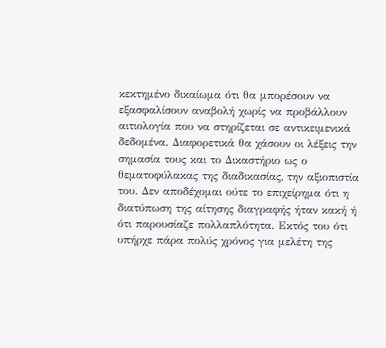κεκτημένο δικαίωμα ότι θα μπορέσουν να εξασφαλίσουν αναβολή χωρίς να προβάλλουν αιτιολογία που να στηρίζεται σε αντικειμενικά δεδομένα. Διαφορετικά θα χάσουν οι λέξεις την σημασία τους και το Δικαστήριο ως ο θεματοφύλακας της διαδικασίας, την αξιοπιστία του. Δεν αποδέχομαι ούτε το επιχείρημα ότι η διατύπωση της αίτησης διαγραφής ήταν κακή ή ότι παρουσίαζε πολλαπλότητα. Εκτός του ότι υπήρχε πάρα πολύς χρόνος για μελέτη της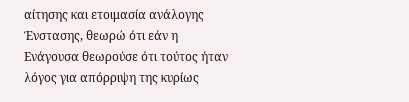αίτησης και ετοιμασία ανάλογης Ένστασης, θεωρώ ότι εάν η Ενάγουσα θεωρούσε ότι τούτος ήταν λόγος για απόρριψη της κυρίως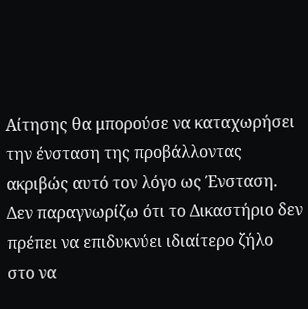Αίτησης θα μπορούσε να καταχωρήσει την ένσταση της προβάλλοντας ακριβώς αυτό τον λόγο ως Ένσταση. Δεν παραγνωρίζω ότι το Δικαστήριο δεν πρέπει να επιδυκνύει ιδιαίτερο ζήλο στο να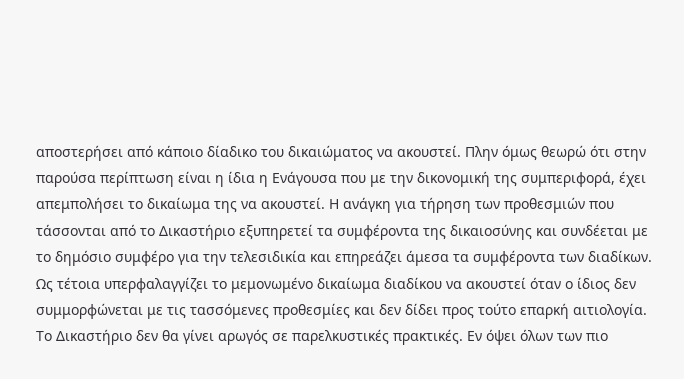αποστερήσει από κάποιο δίαδικο του δικαιώματος να ακουστεί. Πλην όμως θεωρώ ότι στην παρούσα περίπτωση είναι η ίδια η Ενάγουσα που με την δικονομική της συμπεριφορά, έχει απεμπολήσει το δικαίωμα της να ακουστεί. Η ανάγκη για τήρηση των προθεσμιών που τάσσονται από το Δικαστήριο εξυπηρετεί τα συμφέροντα της δικαιοσύνης και συνδέεται με το δημόσιο συμφέρο για την τελεσιδικία και επηρεάζει άμεσα τα συμφέροντα των διαδίκων. Ως τέτοια υπερφαλαγγίζει το μεμονωμένο δικαίωμα διαδίκου να ακουστεί όταν ο ίδιος δεν συμμορφώνεται με τις τασσόμενες προθεσμίες και δεν δίδει προς τούτο επαρκή αιτιολογία. Το Δικαστήριο δεν θα γίνει αρωγός σε παρελκυστικές πρακτικές. Εν όψει όλων των πιο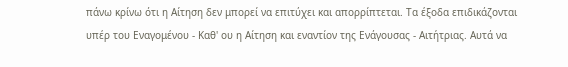πάνω κρίνω ότι η Αίτηση δεν μπορεί να επιτύχει και απορρίπτεται. Τα έξοδα επιδικάζονται υπέρ του Εναγομένου - Καθ' ου η Αίτηση και εναντίον της Ενάγουσας - Αιτήτριας. Αυτά να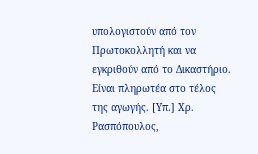υπολογιστούν από τον Πρωτοκολλητή και να εγκριθούν από το Δικαστήριο. Είναι πληρωτέα στο τέλος της αγωγής. [Υπ.] Χρ. Ρασπόπουλος,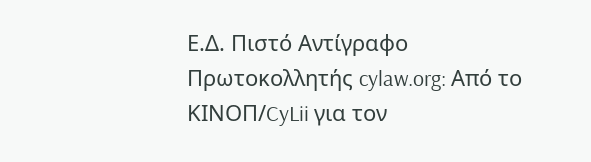Ε.Δ. Πιστό Αντίγραφο Πρωτοκολλητής cylaw.org: Από το ΚΙΝOΠ/CyLii για τον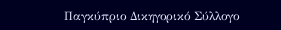Παγκύπριο Δικηγορικό Σύλλογο